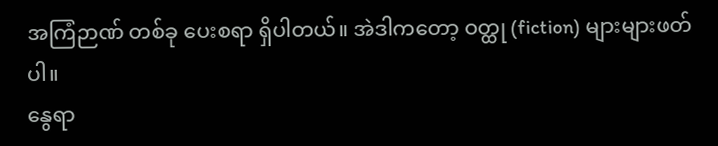အကြံဉာဏ် တစ်ခု ပေးစရာ ရှိပါတယ်။ အဲဒါကတော့ ဝတ္ထု (fiction) များများဖတ်ပါ။
နွေရာ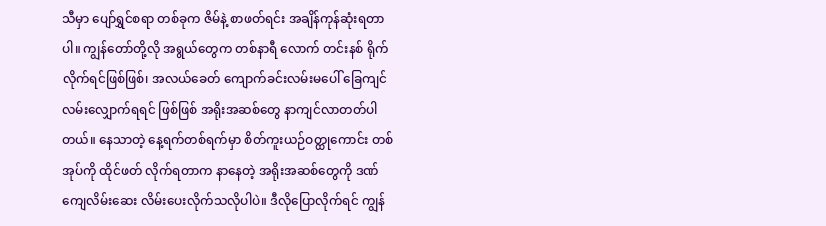သီမှာ ပျော်ရွှင်စရာ တစ်ခုက ဇိမ်နဲ့ စာဖတ်ရင်း အချိန်ကုန်ဆုံးရတာပါ။ ကျွန်တော်တို့လို အရွယ်တွေက တစ်နာရီ လောက် တင်းနစ် ရိုက်လိုက်ရင်ဖြစ်ဖြစ်၊ အလယ်ခေတ် ကျောက်ခင်းလမ်းမပေါ် ခြေကျင် လမ်းလျှောက်ရရင် ဖြစ်ဖြစ် အရိုးအဆစ်တွေ နာကျင်လာတတ်ပါတယ်။ နေသာတဲ့ နေ့ရက်တစ်ရက်မှာ စိတ်ကူးယဉ်ဝတ္ထုကောင်း တစ်အုပ်ကို ထိုင်ဖတ် လိုက်ရတာက နာနေတဲ့ အရိုးအဆစ်တွေကို ဒဏ်ကျေလိမ်းဆေး လိမ်းပေးလိုက်သလိုပါပဲ။ ဒီလိုပြောလိုက်ရင် ကျွန်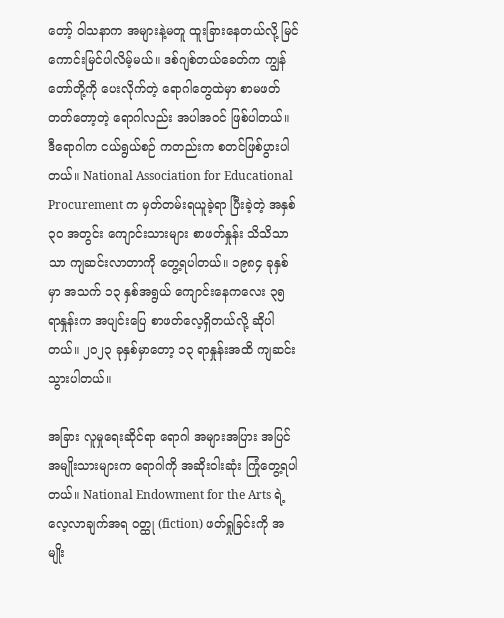တော့် ဝါသနာက အများနဲ့မတူ ထူးခြားနေတယ်လို့ မြင်ကောင်းမြင်ပါလိမ့်မယ်။ ဒစ်ဂျစ်တယ်ခေတ်က ကျွန်တော်တို့ကို ပေးလိုက်တဲ့ ရောဂါတွေထဲမှာ စာမဖတ်တတ်တော့တဲ့ ရောဂါလည်း အပါအဝင် ဖြစ်ပါတယ်။
ဒီရောဂါက ငယ်ရွယ်စဉ် ကတည်းက စတင်ဖြစ်ပွားပါတယ်။ National Association for Educational Procurement က မှတ်တမ်းရယူခဲ့ရာ ပြီးခဲ့တဲ့ အနှစ် ၃၀ အတွင်း ကျောင်းသားများ စာဖတ်နှုန်း သိသိသာသာ ကျဆင်းလာတာကို တွေ့ရပါတယ်။ ၁၉၈၄ ခုနှစ်မှာ အသက် ၁၃ နှစ်အရွယ် ကျောင်းနေကလေး ၃၅ ရာနှုန်းက အပျင်းပြေ စာဖတ်လေ့ရှိတယ်လို့ ဆိုပါတယ်။ ၂၀၂၃ ခုနှစ်မှာတော့ ၁၃ ရာနှုန်းအထိ ကျဆင်းသွားပါတယ်။

အခြား လူမှုရေးဆိုင်ရာ ရောဂါ အများအပြား အပြင် အမျိုးသားများက ရောဂါကို အဆိုးဝါးဆုံး ကြုံတွေ့ရပါတယ်။ National Endowment for the Arts ရဲ့ လေ့လာချက်အရ ဝတ္ထု (fiction) ဖတ်ရှုခြင်းကို အမျိုး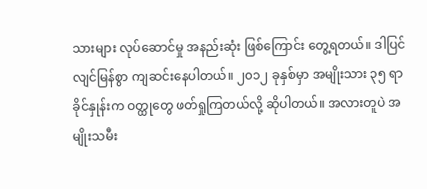သားများ လုပ်ဆောင်မှု အနည်းဆုံး ဖြစ်ကြောင်း တွေ့ရတယ်။ ဒါပြင် လျင်မြန်စွာ ကျဆင်းနေပါတယ်။ ၂၀၁၂ ခုနှစ်မှာ အမျိုးသား ၃၅ ရာခိုင်နှုန်းက ဝတ္ထုတွေ ဖတ်ရှုကြတယ်လို့ ဆိုပါတယ်။ အလားတူပဲ အမျိုးသမီး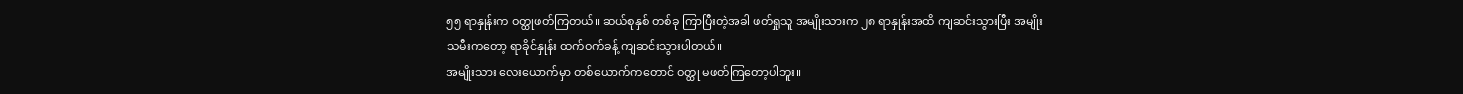၅၅ ရာနှုန်းက ဝတ္ထုဖတ်ကြတယ်။ ဆယ်စုနှစ် တစ်ခု ကြာပြီးတဲ့အခါ ဖတ်ရှုသူ အမျိုးသားက ၂၈ ရာနှုန်းအထိ ကျဆင်းသွားပြီး အမျိုးသမီးကတော့ ရာခိုင်နှုန်း ထက်ဝက်ခန့် ကျဆင်းသွားပါတယ်။
အမျိုးသား လေးယောက်မှာ တစ်ယောက်ကတောင် ဝတ္ထု မဖတ်ကြတော့ပါဘူး။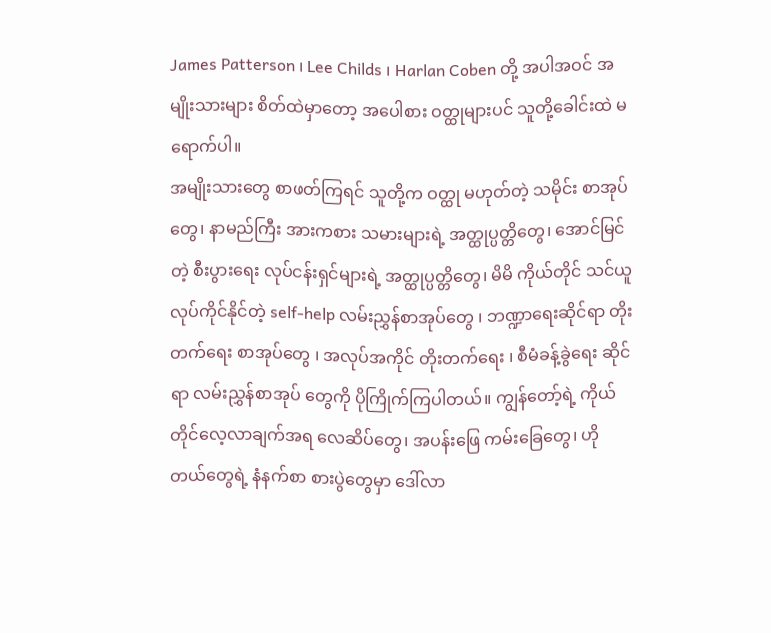James Patterson ၊ Lee Childs ၊ Harlan Coben တို့ အပါအဝင် အမျိုးသားများ စိတ်ထဲမှာတော့ အပေါစား ဝတ္ထုများပင် သူတို့ခေါင်းထဲ မရောက်ပါ။
အမျိုးသားတွေ စာဖတ်ကြရင် သူတို့က ဝတ္ထု မဟုတ်တဲ့ သမိုင်း စာအုပ်တွေ၊ နာမည်ကြီး အားကစား သမားများရဲ့ အတ္ထုပ္ပတ္တိတွေ၊ အောင်မြင်တဲ့ စီးပွားရေး လုပ်ငန်းရှင်များရဲ့ အတ္ထုပ္ပတ္တိတွေ၊ မိမိ ကိုယ်တိုင် သင်ယူလုပ်ကိုင်နိုင်တဲ့ self-help လမ်းညွှန်စာအုပ်တွေ ၊ ဘဏ္ဍာရေးဆိုင်ရာ တိုးတက်ရေး စာအုပ်တွေ ၊ အလုပ်အကိုင် တိုးတက်ရေး ၊ စီမံခန့်ခွဲရေး ဆိုင်ရာ လမ်းညွှန်စာအုပ် တွေကို ပိုကြိုက်ကြပါတယ်။ ကျွန်တော့်ရဲ့ ကိုယ်တိုင်လေ့လာချက်အရ လေဆိပ်တွေ၊ အပန်းဖြေ ကမ်းခြေတွေ၊ ဟိုတယ်တွေရဲ့ နံနက်စာ စားပွဲတွေမှာ ဒေါ်လာ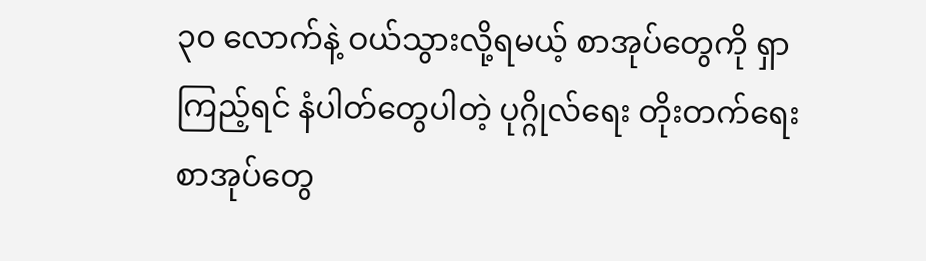၃၀ လောက်နဲ့ ဝယ်သွားလို့ရမယ့် စာအုပ်တွေကို ရှာကြည့်ရင် နံပါတ်တွေပါတဲ့ ပုဂ္ဂိုလ်ရေး တိုးတက်ရေး စာအုပ်တွေ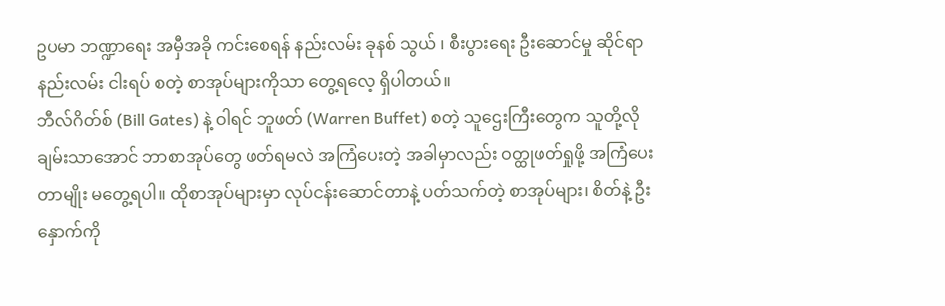ဥပမာ ဘဏ္ဍာရေး အမှီအခို ကင်းစေရန် နည်းလမ်း ခုနစ် သွယ် ၊ စီးပွားရေး ဦးဆောင်မှု ဆိုင်ရာ နည်းလမ်း ငါးရပ် စတဲ့ စာအုပ်များကိုသာ တွေ့ရလေ့ ရှိပါတယ်။
ဘီလ်ဂိတ်စ် (Bill Gates) နဲ့ ဝါရင် ဘူဖတ် (Warren Buffet) စတဲ့ သူဌေးကြီးတွေက သူတို့လို ချမ်းသာအောင် ဘာစာအုပ်တွေ ဖတ်ရမလဲ အကြံပေးတဲ့ အခါမှာလည်း ဝတ္ထုဖတ်ရှုဖို့ အကြံပေးတာမျိုး မတွေ့ရပါ။ ထိုစာအုပ်များမှာ လုပ်ငန်းဆောင်တာနဲ့ ပတ်သက်တဲ့ စာအုပ်များ၊ စိတ်နဲ့ ဦးနှောက်ကို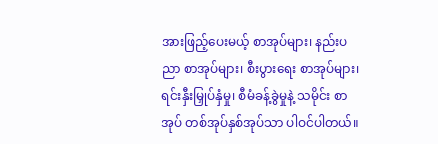အားဖြည့်ပေးမယ့် စာအုပ်များ၊ နည်းပညာ စာအုပ်များ၊ စီးပွားရေး စာအုပ်များ၊ ရင်းနှီးမြှုပ်နှံမှု၊ စီမံခန့်ခွဲမှုနဲ့ သမိုင်း စာအုပ် တစ်အုပ်နှစ်အုပ်သာ ပါဝင်ပါတယ်။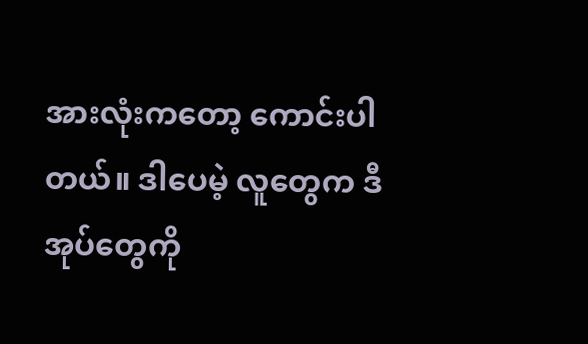အားလုံးကတော့ ကောင်းပါတယ်။ ဒါပေမဲ့ လူတွေက ဒီအုပ်တွေကို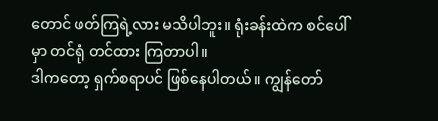တောင် ဖတ်ကြရဲ့လား မသိပါဘူး။ ရုံးခန်းထဲက စင်ပေါ်မှာ တင်ရုံ တင်ထား ကြတာပါ။
ဒါကတော့ ရှက်စရာပင် ဖြစ်နေပါတယ်။ ကျွန်တော်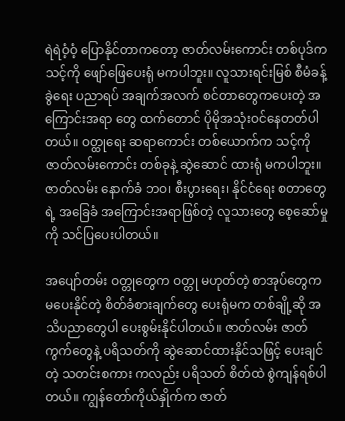ရဲရဲဝံ့ဝံ့ ပြောနိုင်တာကတော့ ဇာတ်လမ်းကောင်း တစ်ပုဒ်က သင့်ကို ဖျော်ဖြေပေးရုံ မကပါဘူး။ လူသားရင်းမြစ် စီမံခန့်ခွဲရေး ပညာရပ် အချက်အလက် စင်တာတွေကပေးတဲ့ အကြောင်းအရာ တွေ ထက်တောင် ပိုမိုအသုံးဝင်နေတတ်ပါတယ်။ ဝတ္ထုရေး ဆရာကောင်း တစ်ယောက်က သင့်ကို ဇာတ်လမ်းကောင်း တစ်ခုနဲ့ ဆွဲဆောင် ထားရုံ မကပါဘူး။ ဇာတ်လမ်း နောက်ခံ ဘဝ၊ စီးပွားရေး၊ နိုင်ငံရေး စတာတွေရဲ့ အခြေခံ အကြောင်းအရာဖြစ်တဲ့ လူသားတွေ စေ့ဆော်မှုကို သင်ပြပေးပါတယ်။

အပျော်တမ်း ဝတ္တုတွေက ဝတ္တု မဟုတ်တဲ့ စာအုပ်တွေက မပေးနိုင်တဲ့ စိတ်ခံစားချက်တွေ ပေးရုံမက တစ်ချို့ဆို အသိပညာတွေပါ ပေးစွမ်းနိုင်ပါတယ်။ ဇာတ်လမ်း ဇာတ်ကွက်တွေနဲ့ ပရိသတ်ကို ဆွဲဆောင်ထားနိုင်သဖြင့် ပေးချင်တဲ့ သတင်းစကား ကလည်း ပရိသတ် စိတ်ထဲ စွဲကျန်ရစ်ပါတယ်။ ကျွန်တော်ကိုယ်နှိုက်က ဇာတ်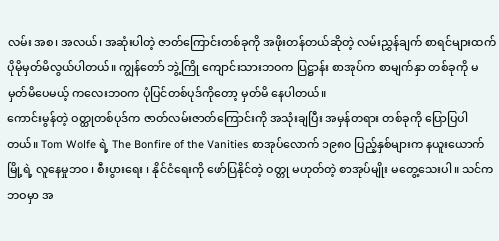လမ်း အစ၊ အလယ်၊ အဆုံးပါတဲ့ ဇာတ်ကြောင်းတစ်ခုကို အဖိုးတန်တယ်ဆိုတဲ့ လမ်းညွှန်ချက် စာရင်များထက် ပိုမိုမှတ်မိလွယ်ပါတယ်။ ကျွန်တော် ဘွဲ့ကြို ကျောင်းသားဘဝက ပြဋ္ဌာန်း စာအုပ်က စာမျက်နှာ တစ်ခုကို မမှတ်မိပေမယ့် ကလေးဘဝက ပုံပြင်တစ်ပုဒ်ကိုတော့ မှတ်မိ နေပါတယ်။
ကောင်းမွန်တဲ့ ဝတ္ထုတစ်ပုဒ်က ဇာတ်လမ်းဇာတ်ကြောင်းကို အသုံးချပြီး အမှန်တရား တစ်ခုကို ပြောပြပါတယ်။ Tom Wolfe ရဲ့ The Bonfire of the Vanities စာအုပ်လောက် ၁၉၈၀ ပြည့်နှစ်များက နယူးယောက်မြို့ရဲ့ လူနေမှုဘဝ ၊ စီးပွားရေး ၊ နိုင်ငံရေးကို ဖော်ပြနိုင်တဲ့ ဝတ္တု မဟုတ်တဲ့ စာအုပ်မျိုး မတွေ့သေးပါ။ သင်က ဘဝမှာ အ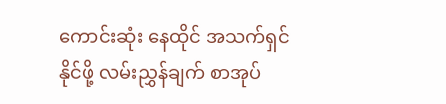ကောင်းဆုံး နေထိုင် အသက်ရှင်နိုင်ဖို့ လမ်းညွှန်ချက် စာအုပ်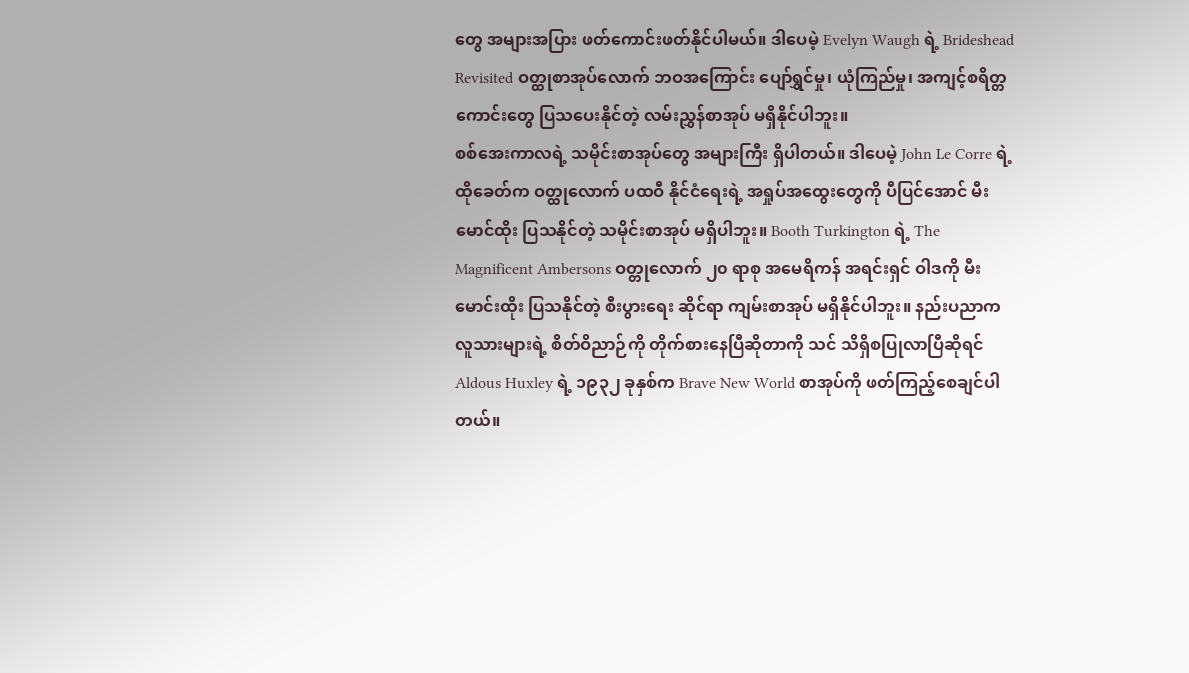တွေ အများအပြား ဖတ်ကောင်းဖတ်နိုင်ပါမယ်။ ဒါပေမဲ့ Evelyn Waugh ရဲ့ Brideshead Revisited ဝတ္ထုစာအုပ်လောက် ဘဝအကြောင်း ပျော်ရွှင်မှု၊ ယုံကြည်မှု၊ အကျင့်စရိတ္တကောင်းတွေ ပြသပေးနိုင်တဲ့ လမ်းညွှန်စာအုပ် မရှိနိုင်ပါဘူး။
စစ်အေးကာလရဲ့ သမိုင်းစာအုပ်တွေ အများကြီး ရှိပါတယ်။ ဒါပေမဲ့ John Le Corre ရဲ့ ထိုခေတ်က ဝတ္ထုလောက် ပထဝီ နိုင်ငံရေးရဲ့ အရှုပ်အထွေးတွေကို ပီပြင်အောင် မီးမောင်ထိုး ပြသနိုင်တဲ့ သမိုင်းစာအုပ် မရှိပါဘူး။ Booth Turkington ရဲ့ The Magnificent Ambersons ဝတ္တုလောက် ၂၀ ရာစု အမေရိကန် အရင်းရှင် ဝါဒကို မီးမောင်းထိုး ပြသနိုင်တဲ့ စီးပွားရေး ဆိုင်ရာ ကျမ်းစာအုပ် မရှိနိုင်ပါဘူး။ နည်းပညာက လူသားများရဲ့ စိတ်ဝိညာဉ်ကို တိုက်စားနေပြီဆိုတာကို သင် သိရှိစပြုလာပြီဆိုရင် Aldous Huxley ရဲ့ ၁၉၃၂ ခုနှစ်က Brave New World စာအုပ်ကို ဖတ်ကြည့်စေချင်ပါတယ်။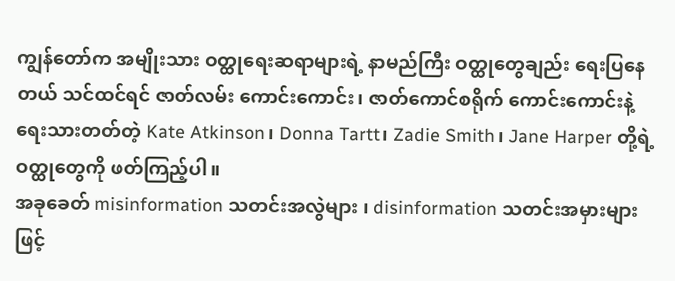ကျွန်တော်က အမျိုးသား ဝတ္ထုရေးဆရာများရဲ့ နာမည်ကြီး ဝတ္ထုတွေချည်း ရေးပြနေတယ် သင်ထင်ရင် ဇာတ်လမ်း ကောင်းကောင်း၊ ဇာတ်ကောင်စရိုက် ကောင်းကောင်းနဲ့ ရေးသားတတ်တဲ့ Kate Atkinson၊ Donna Tartt၊ Zadie Smith၊ Jane Harper တို့ရဲ့ ဝတ္ထုတွေကို ဖတ်ကြည့်ပါ။
အခုခေတ် misinformation သတင်းအလွဲများ ၊ disinformation သတင်းအမှားများဖြင့်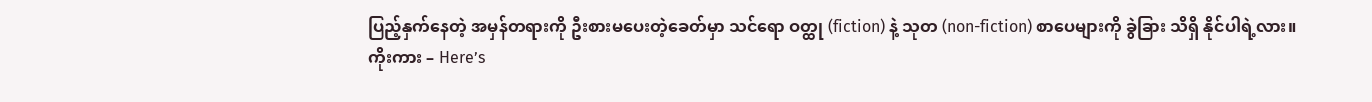ပြည့်နှက်နေတဲ့ အမှန်တရားကို ဦးစားမပေးတဲ့ခေတ်မှာ သင်ရော ဝတ္ထု (fiction) နဲ့ သုတ (non-fiction) စာပေများကို ခွဲခြား သိရှိ နိုင်ပါရဲ့လား။
ကိုးကား – Here’s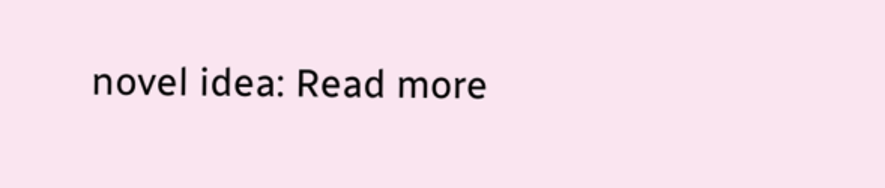novel idea: Read more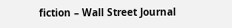fiction – Wall Street Journal